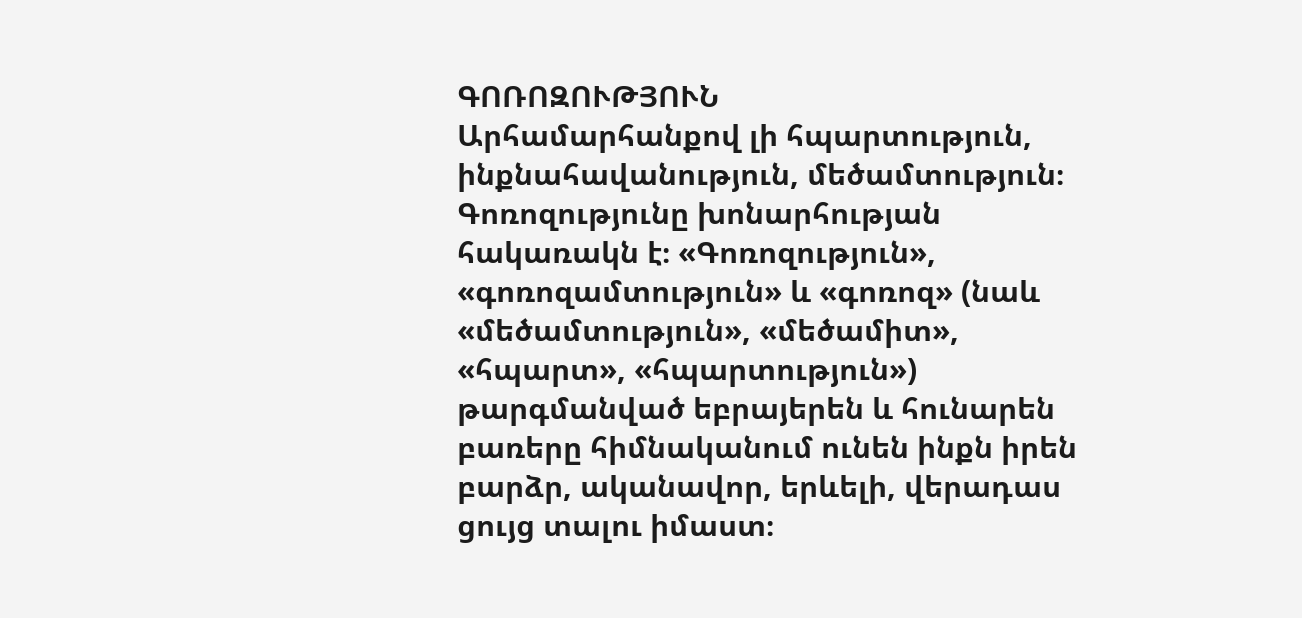ԳՈՌՈԶՈՒԹՅՈՒՆ
Արհամարհանքով լի հպարտություն, ինքնահավանություն, մեծամտություն։ Գոռոզությունը խոնարհության հակառակն է։ «Գոռոզություն», «գոռոզամտություն» և «գոռոզ» (նաև «մեծամտություն», «մեծամիտ», «հպարտ», «հպարտություն») թարգմանված եբրայերեն և հունարեն բառերը հիմնականում ունեն ինքն իրեն բարձր, ականավոր, երևելի, վերադաս ցույց տալու իմաստ։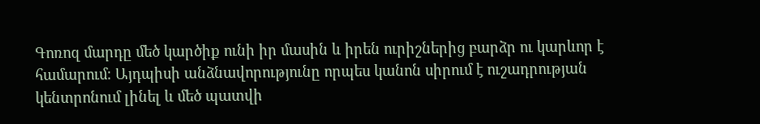Գոռոզ մարդը մեծ կարծիք ունի իր մասին և իրեն ուրիշներից բարձր ու կարևոր է համարում։ Այդպիսի անձնավորությունը որպես կանոն սիրում է ուշադրության կենտրոնում լինել և մեծ պատվի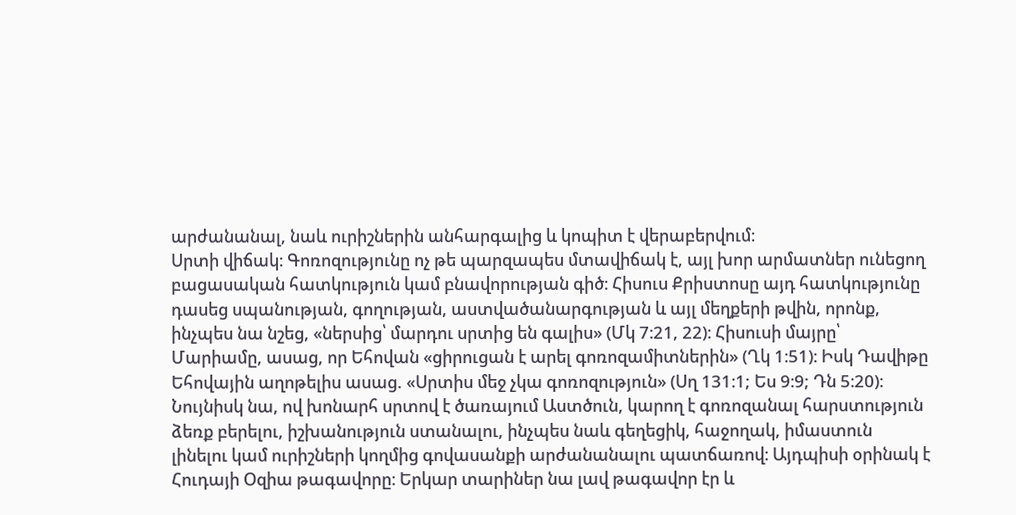արժանանալ, նաև ուրիշներին անհարգալից և կոպիտ է վերաբերվում։
Սրտի վիճակ։ Գոռոզությունը ոչ թե պարզապես մտավիճակ է, այլ խոր արմատներ ունեցող բացասական հատկություն կամ բնավորության գիծ։ Հիսուս Քրիստոսը այդ հատկությունը դասեց սպանության, գողության, աստվածանարգության և այլ մեղքերի թվին, որոնք, ինչպես նա նշեց, «ներսից՝ մարդու սրտից են գալիս» (Մկ 7։21, 22)։ Հիսուսի մայրը՝ Մարիամը, ասաց, որ Եհովան «ցիրուցան է արել գոռոզամիտներին» (Ղկ 1։51)։ Իսկ Դավիթը Եհովային աղոթելիս ասաց. «Սրտիս մեջ չկա գոռոզություն» (Սղ 131։1; Ես 9։9; Դն 5։20)։
Նույնիսկ նա, ով խոնարհ սրտով է ծառայում Աստծուն, կարող է գոռոզանալ հարստություն ձեռք բերելու, իշխանություն ստանալու, ինչպես նաև գեղեցիկ, հաջողակ, իմաստուն լինելու կամ ուրիշների կողմից գովասանքի արժանանալու պատճառով։ Այդպիսի օրինակ է Հուդայի Օզիա թագավորը։ Երկար տարիներ նա լավ թագավոր էր և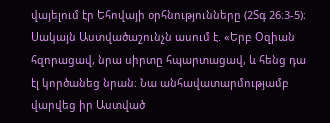վայելում էր Եհովայի օրհնությունները (2Տգ 26։3-5)։ Սակայն Աստվածաշունչն ասում է. «Երբ Օզիան հզորացավ, նրա սիրտը հպարտացավ, և հենց դա էլ կործանեց նրան։ Նա անհավատարմությամբ վարվեց իր Աստված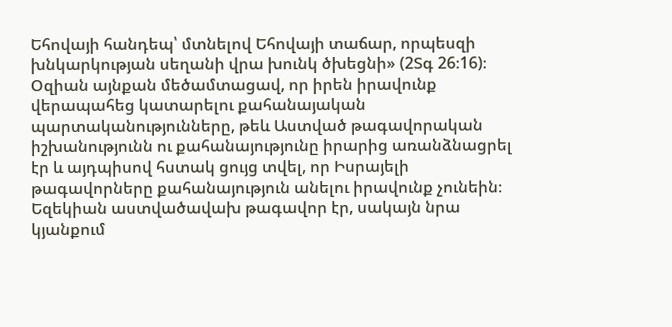Եհովայի հանդեպ՝ մտնելով Եհովայի տաճար, որպեսզի խնկարկության սեղանի վրա խունկ ծխեցնի» (2Տգ 26։16)։ Օզիան այնքան մեծամտացավ, որ իրեն իրավունք վերապահեց կատարելու քահանայական պարտականությունները, թեև Աստված թագավորական իշխանությունն ու քահանայությունը իրարից առանձնացրել էր և այդպիսով հստակ ցույց տվել, որ Իսրայելի թագավորները քահանայություն անելու իրավունք չունեին։
Եզեկիան աստվածավախ թագավոր էր, սակայն նրա կյանքում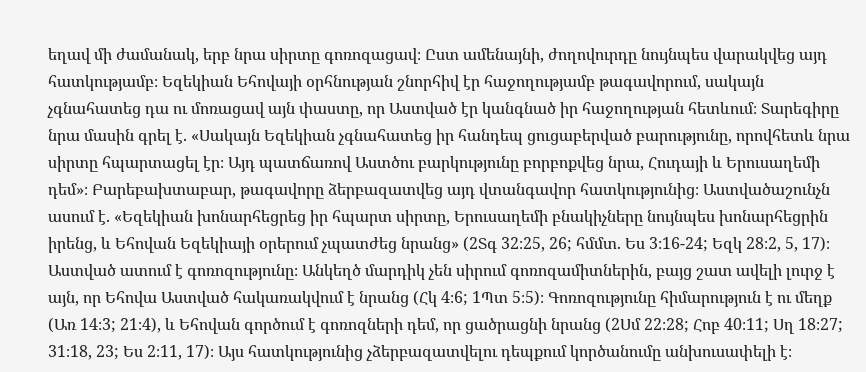եղավ մի ժամանակ, երբ նրա սիրտը գոռոզացավ։ Ըստ ամենայնի, ժողովուրդը նույնպես վարակվեց այդ հատկությամբ։ Եզեկիան Եհովայի օրհնության շնորհիվ էր հաջողությամբ թագավորում, սակայն չգնահատեց դա ու մոռացավ այն փաստը, որ Աստված էր կանգնած իր հաջողության հետևում։ Տարեգիրը նրա մասին գրել է. «Սակայն Եզեկիան չգնահատեց իր հանդեպ ցուցաբերված բարությունը, որովհետև նրա սիրտը հպարտացել էր։ Այդ պատճառով Աստծու բարկությունը բորբոքվեց նրա, Հուդայի և Երուսաղեմի դեմ»։ Բարեբախտաբար, թագավորը ձերբազատվեց այդ վտանգավոր հատկությունից։ Աստվածաշունչն ասում է. «Եզեկիան խոնարհեցրեց իր հպարտ սիրտը, Երուսաղեմի բնակիչները նույնպես խոնարհեցրին իրենց, և Եհովան Եզեկիայի օրերում չպատժեց նրանց» (2Տգ 32։25, 26; հմմտ. Ես 3։16-24; Եզկ 28։2, 5, 17)։
Աստված ատում է գոռոզությունը։ Անկեղծ մարդիկ չեն սիրում գոռոզամիտներին, բայց շատ ավելի լուրջ է այն, որ Եհովա Աստված հակառակվում է նրանց (Հկ 4։6; 1Պտ 5։5)։ Գոռոզությունը հիմարություն է ու մեղք (Առ 14։3; 21։4), և Եհովան գործում է գոռոզների դեմ, որ ցածրացնի նրանց (2Սմ 22։28; Հոբ 40։11; Սղ 18։27; 31։18, 23; Ես 2։11, 17)։ Այս հատկությունից չձերբազատվելու դեպքում կործանումը անխուսափելի է։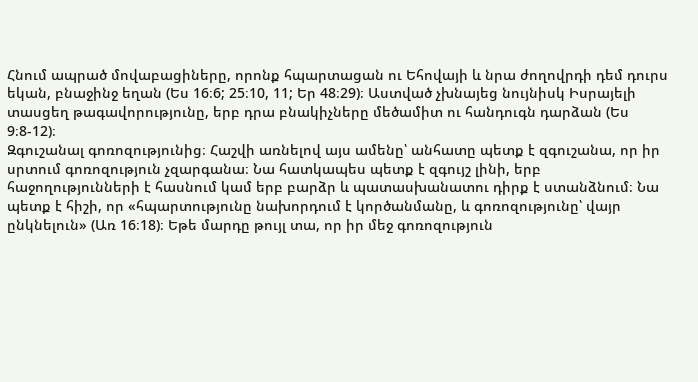Հնում ապրած մովաբացիները, որոնք հպարտացան ու Եհովայի և նրա ժողովրդի դեմ դուրս եկան, բնաջինջ եղան (Ես 16։6; 25։10, 11; Եր 48։29)։ Աստված չխնայեց նույնիսկ Իսրայելի տասցեղ թագավորությունը, երբ դրա բնակիչները մեծամիտ ու հանդուգն դարձան (Ես 9։8-12)։
Զգուշանալ գոռոզությունից։ Հաշվի առնելով այս ամենը՝ անհատը պետք է զգուշանա, որ իր սրտում գոռոզություն չզարգանա։ Նա հատկապես պետք է զգույշ լինի, երբ հաջողությունների է հասնում կամ երբ բարձր և պատասխանատու դիրք է ստանձնում։ Նա պետք է հիշի, որ «հպարտությունը նախորդում է կործանմանը, և գոռոզությունը՝ վայր ընկնելուն» (Առ 16։18)։ Եթե մարդը թույլ տա, որ իր մեջ գոռոզություն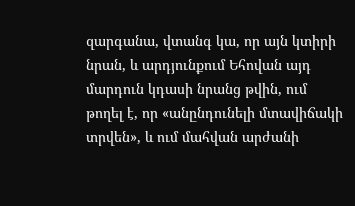զարգանա, վտանգ կա, որ այն կտիրի նրան, և արդյունքում Եհովան այդ մարդուն կդասի նրանց թվին, ում թողել է, որ «անընդունելի մտավիճակի տրվեն», և ում մահվան արժանի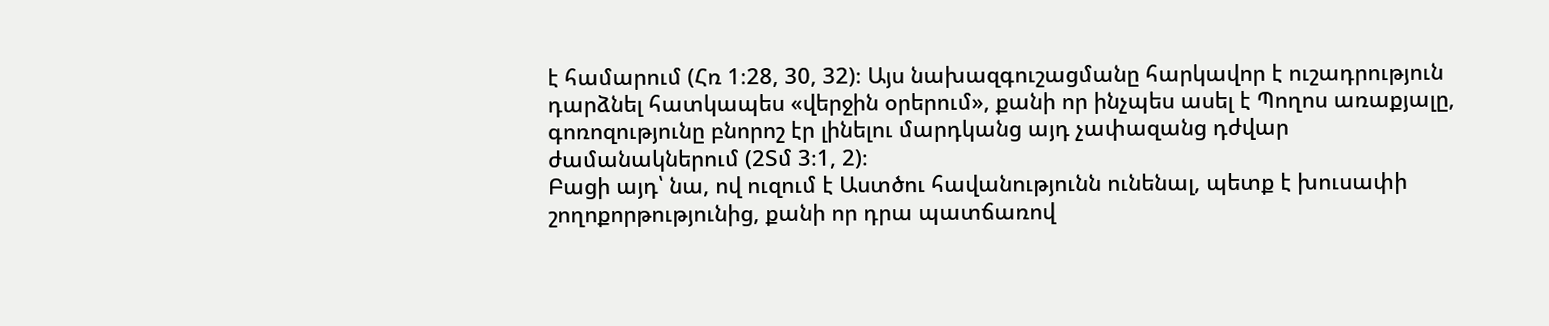է համարում (Հռ 1։28, 30, 32)։ Այս նախազգուշացմանը հարկավոր է ուշադրություն դարձնել հատկապես «վերջին օրերում», քանի որ ինչպես ասել է Պողոս առաքյալը, գոռոզությունը բնորոշ էր լինելու մարդկանց այդ չափազանց դժվար ժամանակներում (2Տմ 3։1, 2)։
Բացի այդ՝ նա, ով ուզում է Աստծու հավանությունն ունենալ, պետք է խուսափի շողոքորթությունից, քանի որ դրա պատճառով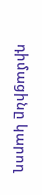դիմացինը կարող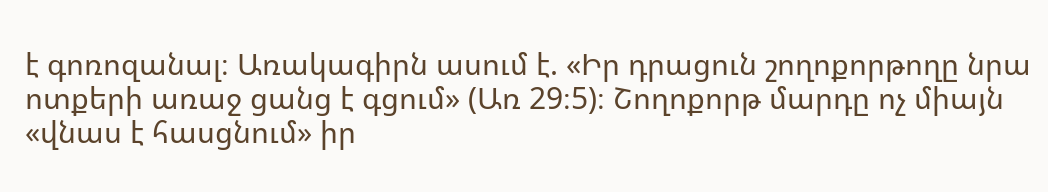է գոռոզանալ։ Առակագիրն ասում է. «Իր դրացուն շողոքորթողը նրա ոտքերի առաջ ցանց է գցում» (Առ 29։5)։ Շողոքորթ մարդը ոչ միայն «վնաս է հասցնում» իր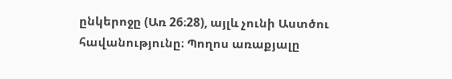ընկերոջը (Առ 26։28), այլև չունի Աստծու հավանությունը։ Պողոս առաքյալը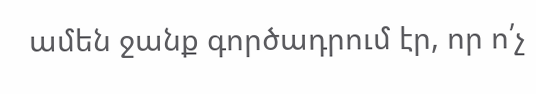ամեն ջանք գործադրում էր, որ ո՛չ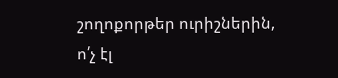շողոքորթեր ուրիշներին, ո՛չ էլ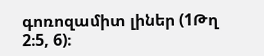գոռոզամիտ լիներ (1Թղ 2։5, 6)։